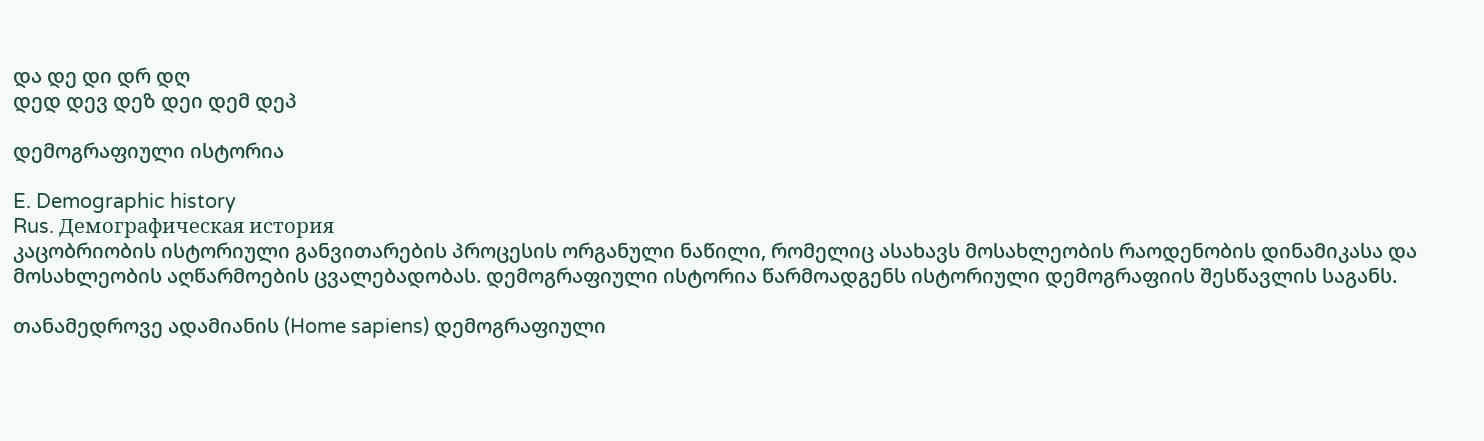და დე დი დრ დღ
დედ დევ დეზ დეი დემ დეპ

დემოგრაფიული ისტორია

E. Demographic history
Rus. Демографическая история
კაცობრიობის ისტორიული განვითარების პროცესის ორგანული ნაწილი, რომელიც ასახავს მოსახლეობის რაოდენობის დინამიკასა და მოსახლეობის აღწარმოების ცვალებადობას. დემოგრაფიული ისტორია წარმოადგენს ისტორიული დემოგრაფიის შესწავლის საგანს.

თანამედროვე ადამიანის (Home sapiens) დემოგრაფიული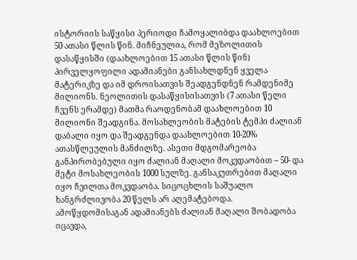ისტორიის საწყისი პერიოდი ჩამოყალიბდა დაახლოებით 50 ათასი წლის წინ. მიჩნეულია, რომ მეზოლითის დასაწყისში (დაახლოებით 15 ათასი წლის წინ) პირველყოფილი ადამიანები განსახლდნენ ყველა მატერიკზე და იმ დროისათვის შეადგენდნენ რამდენიმე მილიონს. ნეოლითის დასაწყისისათვის (7 ათასი წელი ჩვენს ერამდე) მათმა რაოდენობამ დაახლოებით 10 მილიონი შეადგინა. მოსახლეობის მატების ტემპი ძალიან დაბალი იყო და შეადგენდა დაახლოებით 10-20% ათასწლეულის მანძილზე. ასეთი მდგომარეობა განპირობებული იყო ძალიან მაღალი მოკვდაობით – 50- და მეტი მოსახლეობის 1000 სულზე. განსაკუთრებით მაღალი იყო ჩვილთა მოკვდაობა. სიცოცხლის საშუალო ხანგრძლივობა 20 წელს არ აღემატებოდა. ამოწყდომისაგან ადამიანებს ძალიან მაღალი შობადობა იცავდა,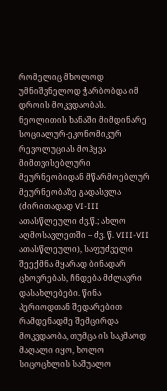რომელიც მხოლოდ უმნიშვნელოდ ჭარბობდა იმ დროის მოკვდაობას. ნეოლითის ხანაში მიმდინარე სოციალურ-ეკონომიკურ რევოლუციას მოჰყვა მიმთვისებლური მეურნეობიდან მწარმოებლურ მეურნეობაზე გადასვლა (ძირითადად VI-III ათასწლეული ძვ.წ.; ახლო აღმოსავლეთში – ძვ. წ. VIII-VII ათასწლეული), საფუძველი შეექმნა მყარად ბინადარ ცხოვრებას, ჩნდება მძლავრი დასახლებები. წინა პერიოდთან შედარებით რამდენადმე შემცირდა მოკვდაობა, თუმცა ის საკმაოდ მაღალი იყო, ხოლო სიცოცხლის საშუალო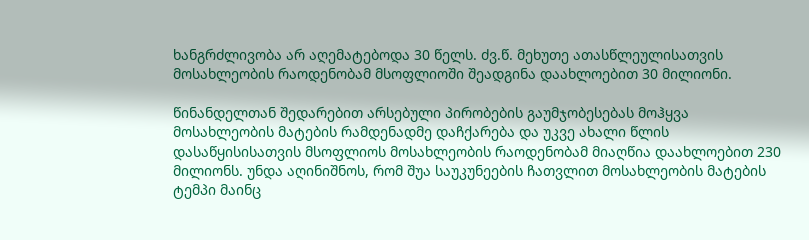ხანგრძლივობა არ აღემატებოდა 30 წელს. ძვ.წ. მეხუთე ათასწლეულისათვის მოსახლეობის რაოდენობამ მსოფლიოში შეადგინა დაახლოებით 30 მილიონი.

წინანდელთან შედარებით არსებული პირობების გაუმჯობესებას მოჰყვა მოსახლეობის მატების რამდენადმე დაჩქარება და უკვე ახალი წლის დასაწყისისათვის მსოფლიოს მოსახლეობის რაოდენობამ მიაღწია დაახლოებით 230 მილიონს. უნდა აღინიშნოს, რომ შუა საუკუნეების ჩათვლით მოსახლეობის მატების ტემპი მაინც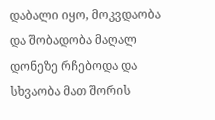დაბალი იყო, მოკვდაობა და შობადობა მაღალ დონეზე რჩებოდა და სხვაობა მათ შორის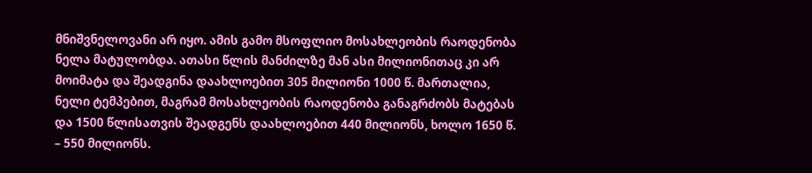მნიშვნელოვანი არ იყო. ამის გამო მსოფლიო მოსახლეობის რაოდენობა ნელა მატულობდა. ათასი წლის მანძილზე მან ასი მილიონითაც კი არ მოიმატა და შეადგინა დაახლოებით 305 მილიონი 1000 წ. მართალია, ნელი ტემპებით, მაგრამ მოსახლეობის რაოდენობა განაგრძობს მატებას და 1500 წლისათვის შეადგენს დაახლოებით 440 მილიონს, ხოლო 1650 წ. – 550 მილიონს.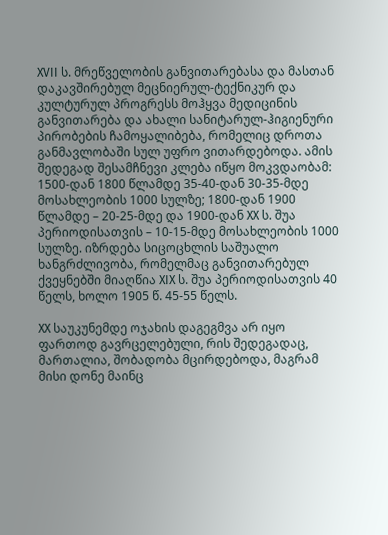XVII ს. მრეწველობის განვითარებასა და მასთან დაკავშირებულ მეცნიერულ-ტექნიკურ და კულტურულ პროგრესს მოჰყვა მედიცინის განვითარება და ახალი სანიტარულ-ჰიგიენური პირობების ჩამოყალიბება, რომელიც დროთა განმავლობაში სულ უფრო ვითარდებოდა. ამის შედეგად შესამჩნევი კლება იწყო მოკვდაობამ: 1500-დან 1800 წლამდე 35-40-დან 30-35-მდე მოსახლეობის 1000 სულზე; 1800-დან 1900 წლამდე – 20-25-მდე და 1900-დან XX ს. შუა პერიოდისათვის – 10-15-მდე მოსახლეობის 1000 სულზე. იზრდება სიცოცხლის საშუალო ხანგრძლივობა, რომელმაც განვითარებულ ქვეყნებში მიაღწია XIX ს. შუა პერიოდისათვის 40 წელს, ხოლო 1905 წ. 45-55 წელს.

XX საუკუნემდე ოჯახის დაგეგმვა არ იყო ფართოდ გავრცელებული, რის შედეგადაც, მართალია, შობადობა მცირდებოდა, მაგრამ მისი დონე მაინც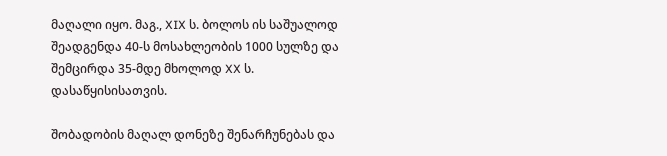მაღალი იყო. მაგ., XIX ს. ბოლოს ის საშუალოდ შეადგენდა 40-ს მოსახლეობის 1000 სულზე და შემცირდა 35-მდე მხოლოდ XX ს. დასაწყისისათვის.

შობადობის მაღალ დონეზე შენარჩუნებას და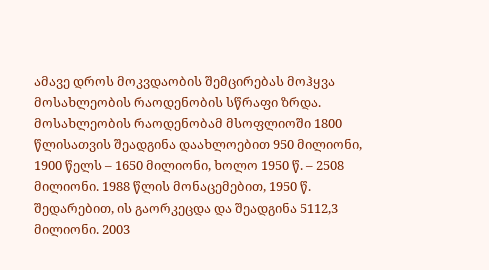ამავე დროს მოკვდაობის შემცირებას მოჰყვა მოსახლეობის რაოდენობის სწრაფი ზრდა. მოსახლეობის რაოდენობამ მსოფლიოში 1800 წლისათვის შეადგინა დაახლოებით 950 მილიონი, 1900 წელს – 1650 მილიონი, ხოლო 1950 წ. – 2508 მილიონი. 1988 წლის მონაცემებით, 1950 წ. შედარებით, ის გაორკეცდა და შეადგინა 5112,3 მილიონი. 2003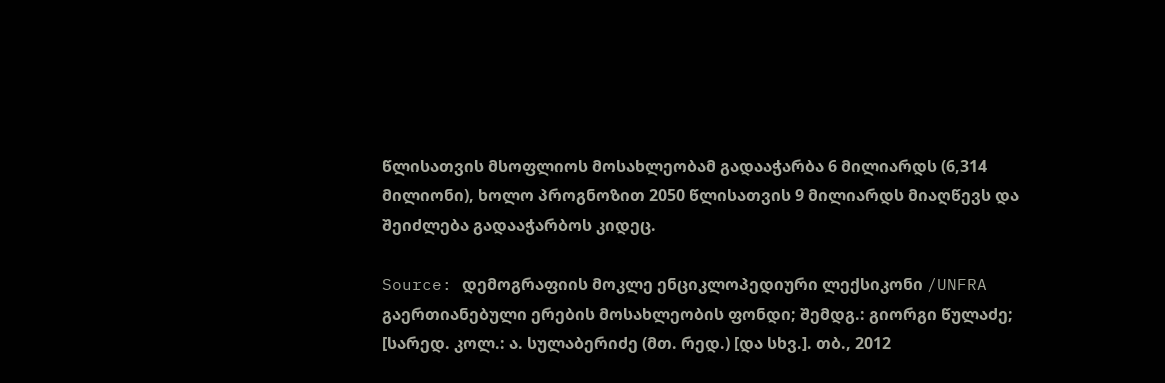წლისათვის მსოფლიოს მოსახლეობამ გადააჭარბა 6 მილიარდს (6,314 მილიონი), ხოლო პროგნოზით 2050 წლისათვის 9 მილიარდს მიაღწევს და შეიძლება გადააჭარბოს კიდეც.

Source: დემოგრაფიის მოკლე ენციკლოპედიური ლექსიკონი /UNFRA გაერთიანებული ერების მოსახლეობის ფონდი; შემდგ.: გიორგი წულაძე; [სარედ. კოლ.: ა. სულაბერიძე (მთ. რედ.) [და სხვ.]. თბ., 2012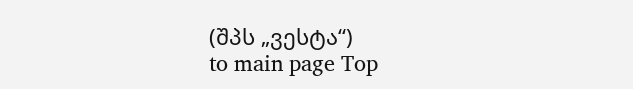(შპს „ვესტა“)
to main page Top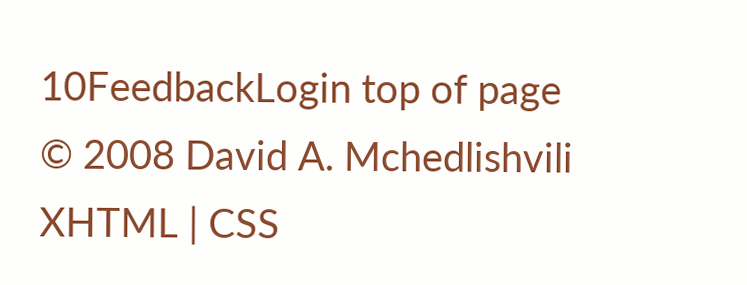10FeedbackLogin top of page
© 2008 David A. Mchedlishvili XHTML | CSS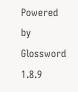Powered by Glossword 1.8.9